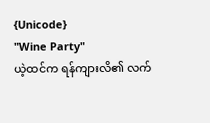{Unicode}
"Wine Party"
ယဲ့ထင်က ရန်ကျားလိ၏ လက်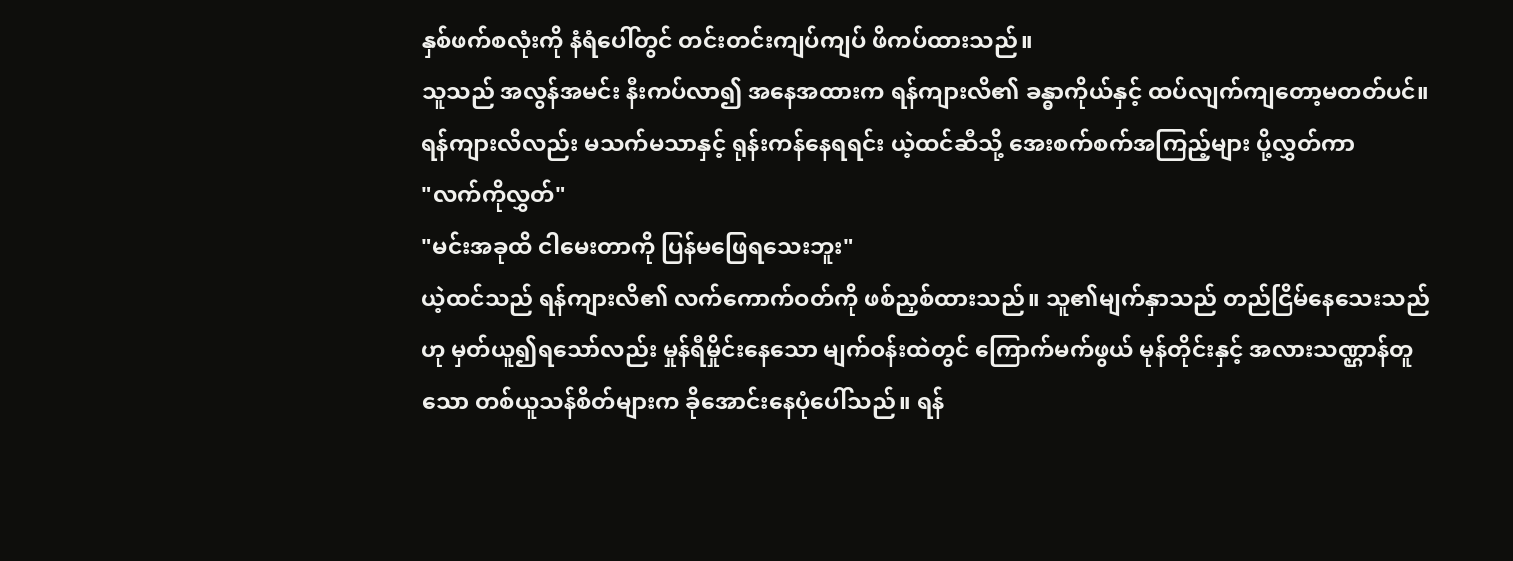နှစ်ဖက်စလုံးကို နံရံပေါ်တွင် တင်းတင်းကျပ်ကျပ် ဖိကပ်ထားသည်။
သူသည် အလွန်အမင်း နီးကပ်လာ၍ အနေအထားက ရန်ကျားလိ၏ ခန္ဓာကိုယ်နှင့် ထပ်လျက်ကျတော့မတတ်ပင်။
ရန်ကျားလိလည်း မသက်မသာနှင့် ရုန်းကန်နေရရင်း ယဲ့ထင်ဆီသို့ အေးစက်စက်အကြည့်များ ပို့လွှတ်ကာ
"လက်ကိုလွှတ်"
"မင်းအခုထိ ငါမေးတာကို ပြန်မဖြေရသေးဘူး"
ယဲ့ထင်သည် ရန်ကျားလိ၏ လက်ကောက်ဝတ်ကို ဖစ်ညှစ်ထားသည်။ သူ၏မျက်နှာသည် တည်ငြိမ်နေသေးသည်ဟု မှတ်ယူ၍ရသော်လည်း မှုန်ရီမှိုင်းနေသော မျက်ဝန်းထဲတွင် ကြောက်မက်ဖွယ် မုန်တိုင်းနှင့် အလားသဏ္ဌာန်တူသော တစ်ယူသန်စိတ်များက ခိုအောင်းနေပုံပေါ်သည်။ ရန်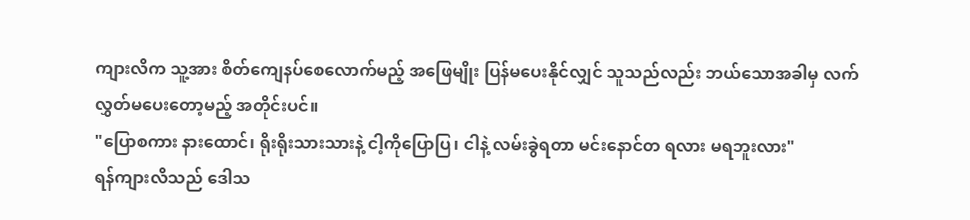ကျားလိက သူ့အား စိတ်ကျေနပ်စေလောက်မည့် အဖြေမျိုး ပြန်မပေးနိုင်လျှင် သူသည်လည်း ဘယ်သောအခါမှ လက်လွှတ်မပေးတော့မည့် အတိုင်းပင်။
"ပြောစကား နားထောင်၊ ရိုးရိုးသားသားနဲ့ ငါ့ကိုပြောပြ၊ ငါနဲ့ လမ်းခွဲရတာ မင်းနောင်တ ရလား မရဘူးလား"
ရန်ကျားလိသည် ဒေါသ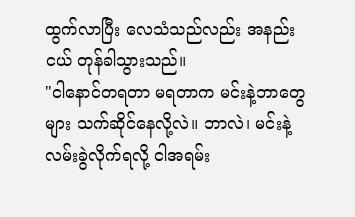ထွက်လာပြီး လေသံသည်လည်း အနည်းငယ် တုန်ခါသွားသည်။
"ငါနောင်တရတာ မရတာက မင်းနဲ့ဘာတွေများ သက်ဆိုင်နေလို့လဲ။ ဘာလဲ၊ မင်းနဲ့လမ်းခွဲလိုက်ရလို့ ငါအရမ်း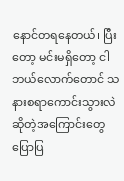နောင်တရနေတယ်၊ ပြီးတော့ မင်းမရှိတော့ ငါဘယ်လောက်တောင် သနားစရာကောင်းသွားလဲ ဆိုတဲ့အကြောင်းတွေ ပြောပြ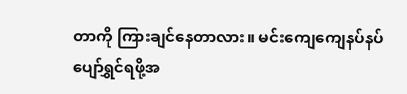တာကို ကြားချင်နေတာလား။ မင်းကျေကျေနပ်နပ် ပျော်ရွှင်ရဖို့အ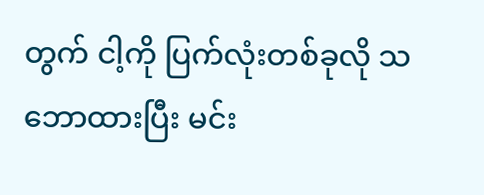တွက် ငါ့ကို ပြက်လုံးတစ်ခုလို သဘောထားပြီး မင်း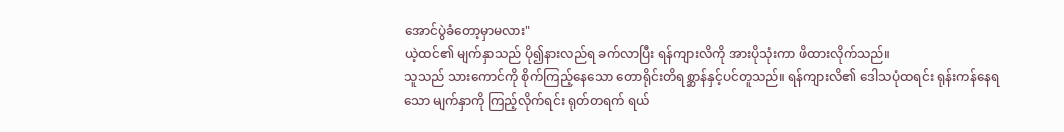အောင်ပွဲခံတော့မှာမလား"
ယဲ့ထင်၏ မျက်နှာသည် ပို၍နားလည်ရ ခက်လာပြီး ရန်ကျားလိကို အားပိုသုံးကာ ဖိထားလိုက်သည်။
သူသည် သားကောင်ကို စိုက်ကြည့်နေသော တောရိုင်းတိရစ္ဆာန်နှင့်ပင်တူသည်။ ရန်ကျားလိ၏ ဒေါသပုံထရင်း ရုန်းကန်နေရသော မျက်နှာကို ကြည့်လိုက်ရင်း ရုတ်တရက် ရယ်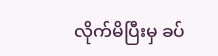လိုက်မိပြီးမှ ခပ်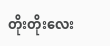တိုးတိုးလေး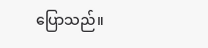ပြောသည်။